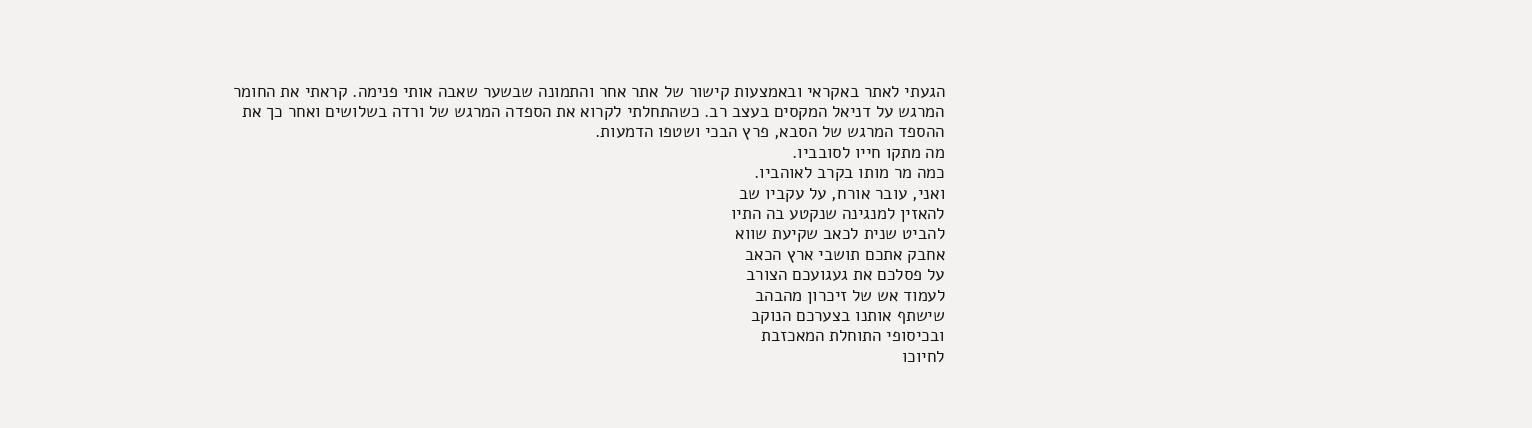הגעתי לאתר באקראי ובאמצעות קישור של אתר אחר והתמונה שבשער שאבה אותי פנימה. קראתי את החומר המרגש על דניאל המקסים בעצב רב. כשהתחלתי לקרוא את הספדה המרגש של ורדה בשלושים ואחר כך את ההספד המרגש של הסבא, פרץ הבכי ושטפו הדמעות.
מה מתקו חייו לסובביו.
כמה מר מותו בקרב לאוהביו.
ואני, עובר אורח, על עקביו שב
להאזין למנגינה שנקטע בה התיו
להביט שנית לכאב שקיעת שווא
אחבק אתכם תושבי ארץ הכאב
על פסלכם את געגועכם הצורב
לעמוד אש של זיכרון מהבהב
שישתף אותנו בצערכם הנוקב
ובכיסופי התוחלת המאכזבת
לחיוכו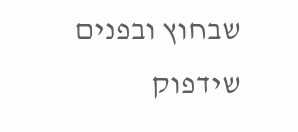שבחוץ ובפנים שידפוק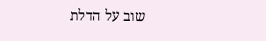שוב על הדלת